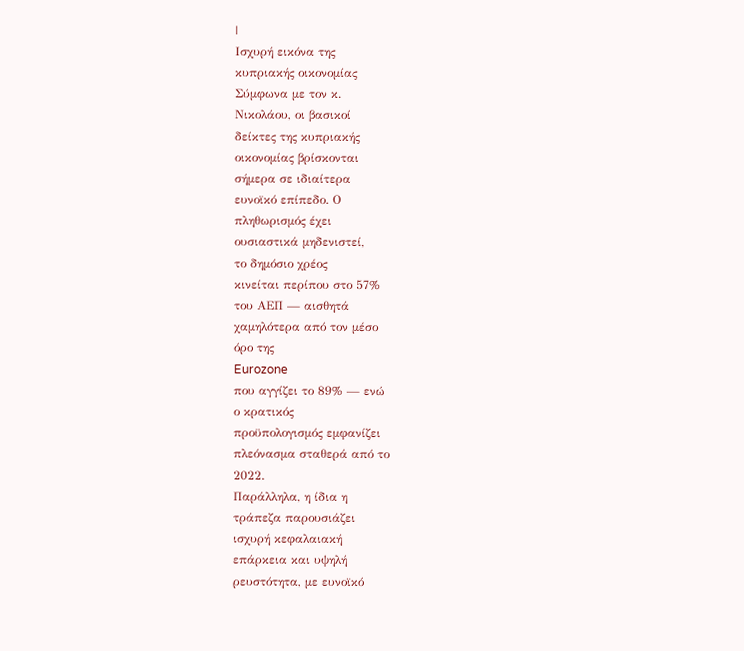|
Ισχυρή εικόνα της
κυπριακής οικονομίας
Σύμφωνα με τον κ.
Νικολάου, οι βασικοί
δείκτες της κυπριακής
οικονομίας βρίσκονται
σήμερα σε ιδιαίτερα
ευνοϊκό επίπεδο. Ο
πληθωρισμός έχει
ουσιαστικά μηδενιστεί,
το δημόσιο χρέος
κινείται περίπου στο 57%
του ΑΕΠ — αισθητά
χαμηλότερα από τον μέσο
όρο της
Eurozone
που αγγίζει το 89% — ενώ
ο κρατικός
προϋπολογισμός εμφανίζει
πλεόνασμα σταθερά από το
2022.
Παράλληλα, η ίδια η
τράπεζα παρουσιάζει
ισχυρή κεφαλαιακή
επάρκεια και υψηλή
ρευστότητα, με ευνοϊκό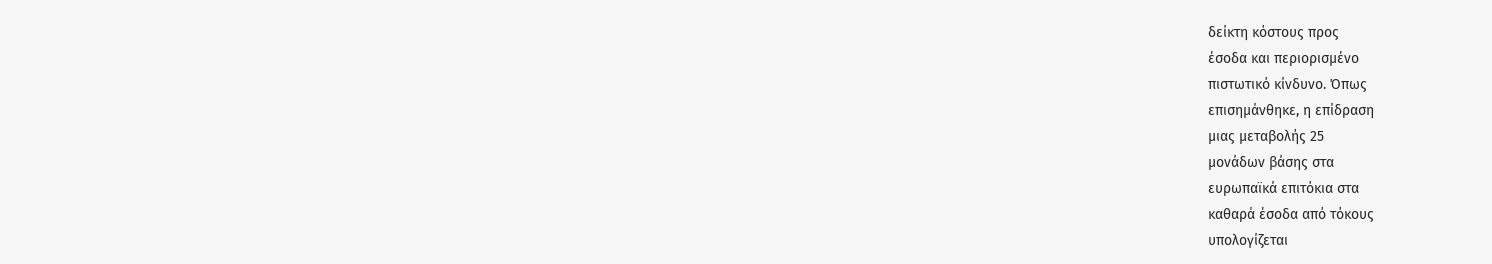δείκτη κόστους προς
έσοδα και περιορισμένο
πιστωτικό κίνδυνο. Όπως
επισημάνθηκε, η επίδραση
μιας μεταβολής 25
μονάδων βάσης στα
ευρωπαϊκά επιτόκια στα
καθαρά έσοδα από τόκους
υπολογίζεται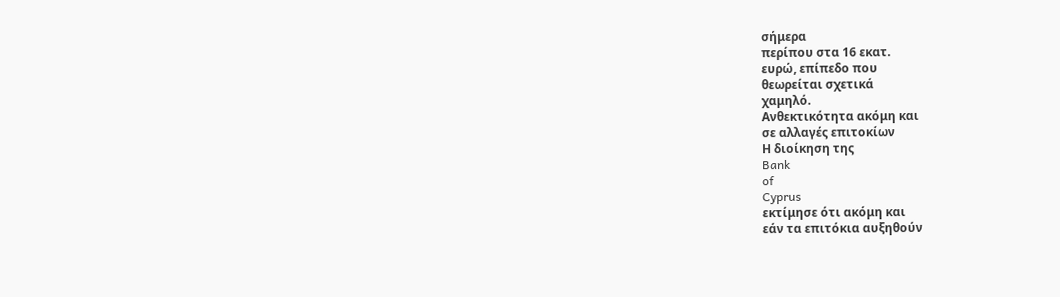σήμερα
περίπου στα 16 εκατ.
ευρώ, επίπεδο που
θεωρείται σχετικά
χαμηλό.
Ανθεκτικότητα ακόμη και
σε αλλαγές επιτοκίων
Η διοίκηση της
Bank
of
Cyprus
εκτίμησε ότι ακόμη και
εάν τα επιτόκια αυξηθούν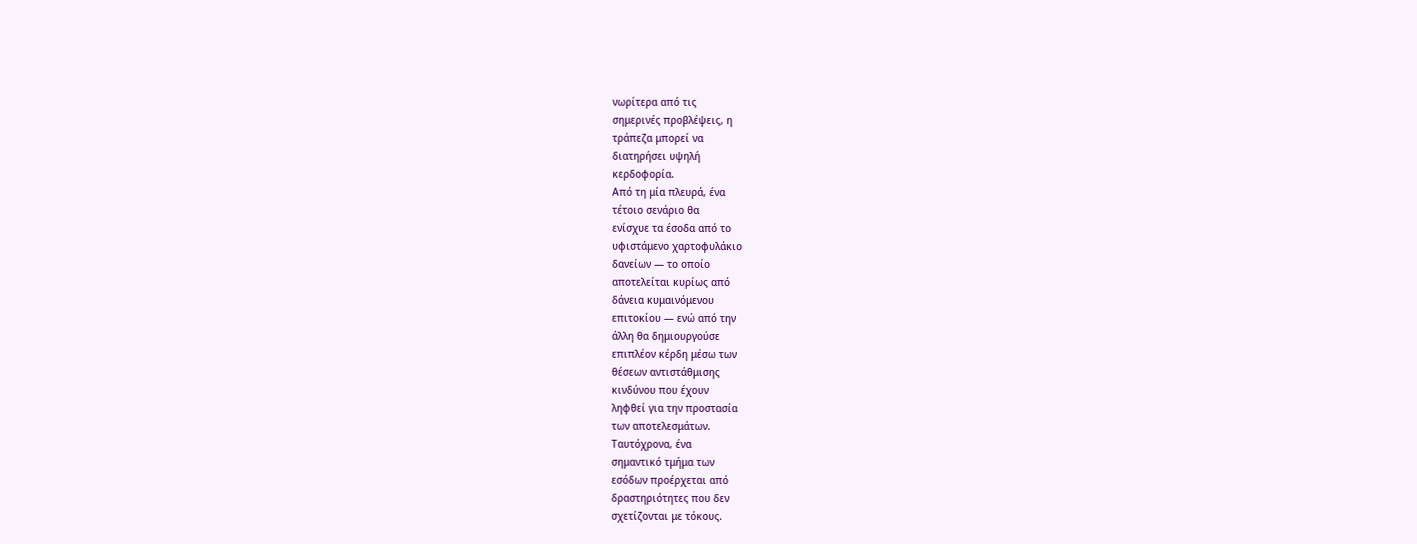νωρίτερα από τις
σημερινές προβλέψεις, η
τράπεζα μπορεί να
διατηρήσει υψηλή
κερδοφορία.
Από τη μία πλευρά, ένα
τέτοιο σενάριο θα
ενίσχυε τα έσοδα από το
υφιστάμενο χαρτοφυλάκιο
δανείων — το οποίο
αποτελείται κυρίως από
δάνεια κυμαινόμενου
επιτοκίου — ενώ από την
άλλη θα δημιουργούσε
επιπλέον κέρδη μέσω των
θέσεων αντιστάθμισης
κινδύνου που έχουν
ληφθεί για την προστασία
των αποτελεσμάτων.
Ταυτόχρονα, ένα
σημαντικό τμήμα των
εσόδων προέρχεται από
δραστηριότητες που δεν
σχετίζονται με τόκους.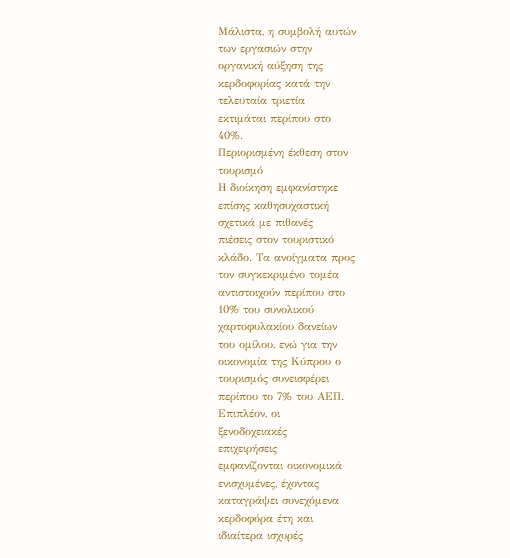Μάλιστα, η συμβολή αυτών
των εργασιών στην
οργανική αύξηση της
κερδοφορίας κατά την
τελευταία τριετία
εκτιμάται περίπου στο
40%.
Περιορισμένη έκθεση στον
τουρισμό
Η διοίκηση εμφανίστηκε
επίσης καθησυχαστική
σχετικά με πιθανές
πιέσεις στον τουριστικό
κλάδο. Τα ανοίγματα προς
τον συγκεκριμένο τομέα
αντιστοιχούν περίπου στο
10% του συνολικού
χαρτοφυλακίου δανείων
του ομίλου, ενώ για την
οικονομία της Κύπρου ο
τουρισμός συνεισφέρει
περίπου το 7% του ΑΕΠ.
Επιπλέον, οι
ξενοδοχειακές
επιχειρήσεις
εμφανίζονται οικονομικά
ενισχυμένες, έχοντας
καταγράψει συνεχόμενα
κερδοφόρα έτη και
ιδιαίτερα ισχυρές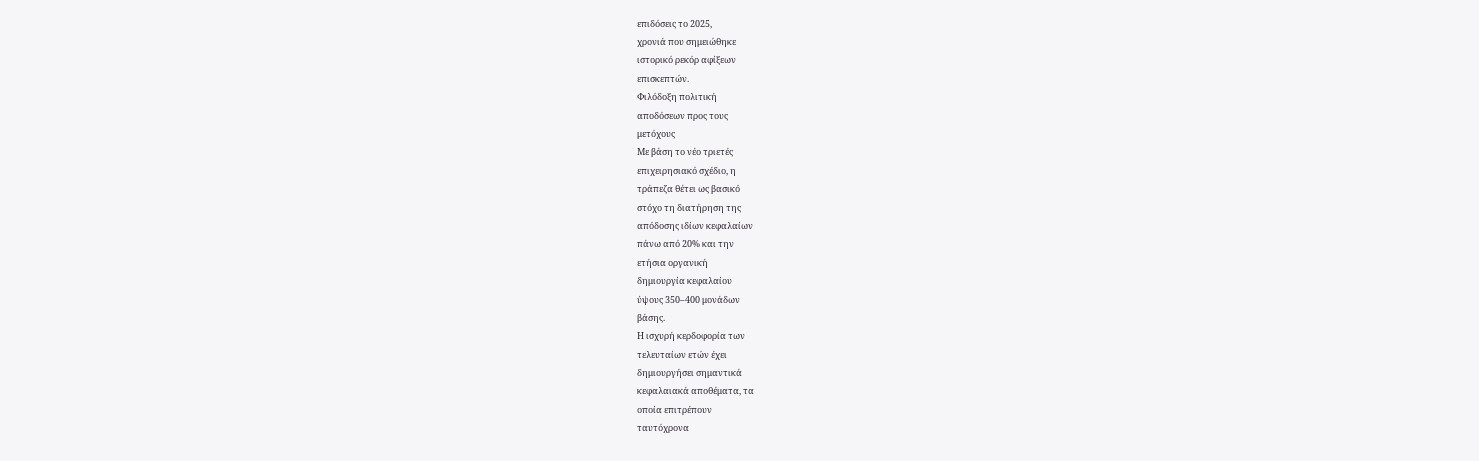επιδόσεις το 2025,
χρονιά που σημειώθηκε
ιστορικό ρεκόρ αφίξεων
επισκεπτών.
Φιλόδοξη πολιτική
αποδόσεων προς τους
μετόχους
Με βάση το νέο τριετές
επιχειρησιακό σχέδιο, η
τράπεζα θέτει ως βασικό
στόχο τη διατήρηση της
απόδοσης ιδίων κεφαλαίων
πάνω από 20% και την
ετήσια οργανική
δημιουργία κεφαλαίου
ύψους 350–400 μονάδων
βάσης.
Η ισχυρή κερδοφορία των
τελευταίων ετών έχει
δημιουργήσει σημαντικά
κεφαλαιακά αποθέματα, τα
οποία επιτρέπουν
ταυτόχρονα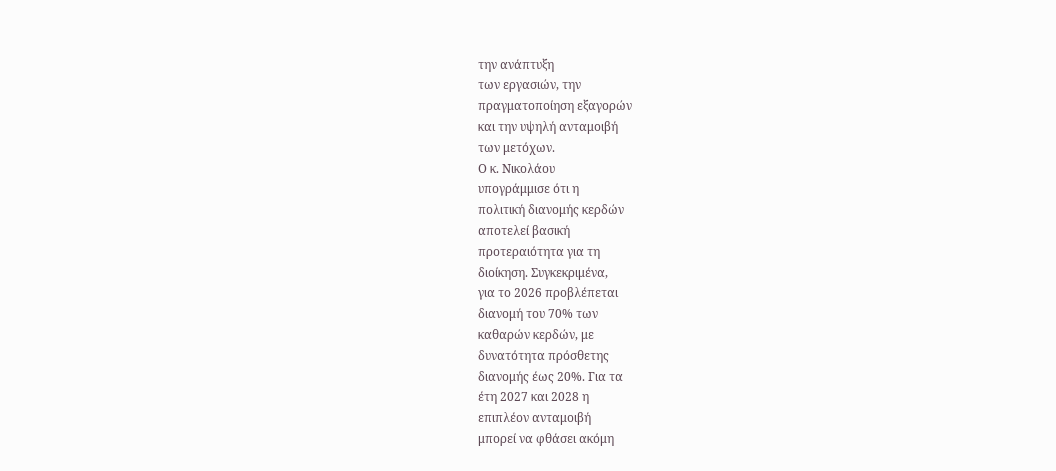την ανάπτυξη
των εργασιών, την
πραγματοποίηση εξαγορών
και την υψηλή ανταμοιβή
των μετόχων.
Ο κ. Νικολάου
υπογράμμισε ότι η
πολιτική διανομής κερδών
αποτελεί βασική
προτεραιότητα για τη
διοίκηση. Συγκεκριμένα,
για το 2026 προβλέπεται
διανομή του 70% των
καθαρών κερδών, με
δυνατότητα πρόσθετης
διανομής έως 20%. Για τα
έτη 2027 και 2028 η
επιπλέον ανταμοιβή
μπορεί να φθάσει ακόμη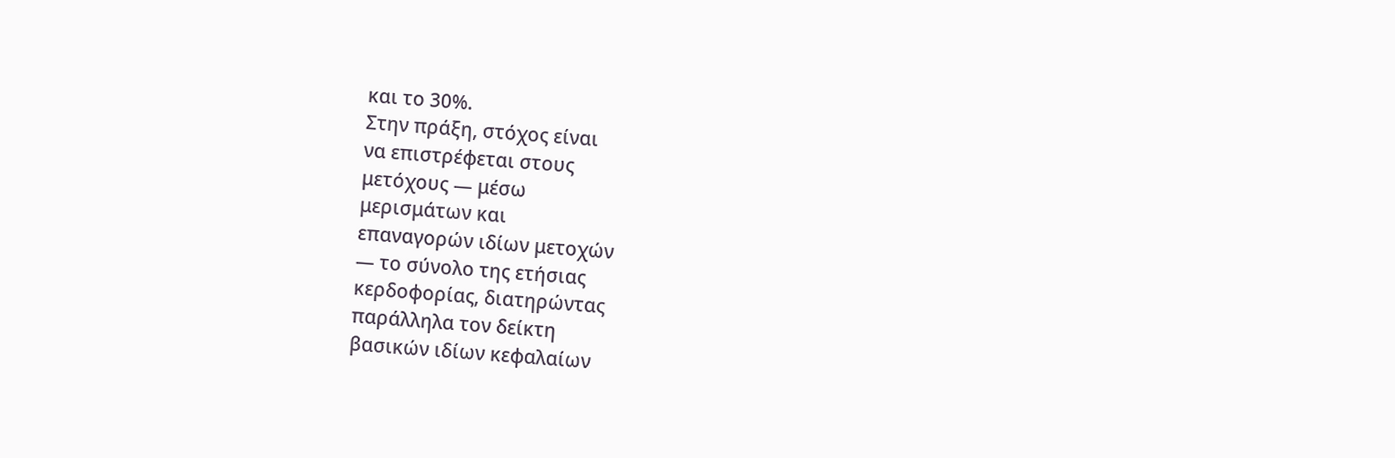και το 30%.
Στην πράξη, στόχος είναι
να επιστρέφεται στους
μετόχους — μέσω
μερισμάτων και
επαναγορών ιδίων μετοχών
— το σύνολο της ετήσιας
κερδοφορίας, διατηρώντας
παράλληλα τον δείκτη
βασικών ιδίων κεφαλαίων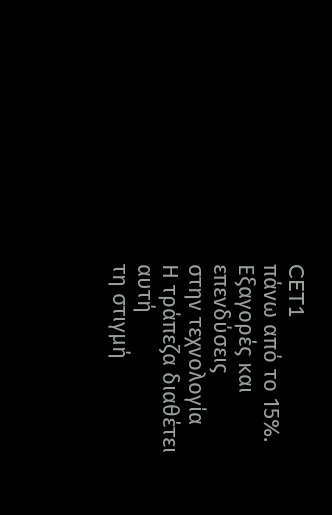CET1
πάνω από το 15%.
Εξαγορές και επενδύσεις
στην τεχνολογία
Η τράπεζα διαθέτει αυτή
τη στιγμή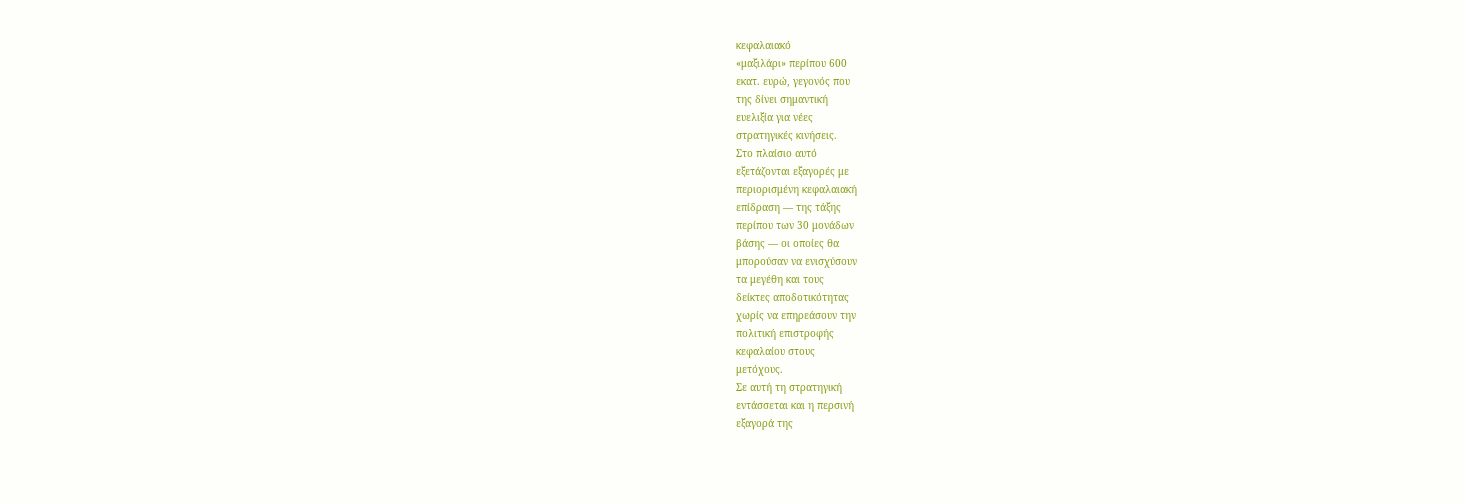κεφαλαιακό
«μαξιλάρι» περίπου 600
εκατ. ευρώ, γεγονός που
της δίνει σημαντική
ευελιξία για νέες
στρατηγικές κινήσεις.
Στο πλαίσιο αυτό
εξετάζονται εξαγορές με
περιορισμένη κεφαλαιακή
επίδραση — της τάξης
περίπου των 30 μονάδων
βάσης — οι οποίες θα
μπορούσαν να ενισχύσουν
τα μεγέθη και τους
δείκτες αποδοτικότητας
χωρίς να επηρεάσουν την
πολιτική επιστροφής
κεφαλαίου στους
μετόχους.
Σε αυτή τη στρατηγική
εντάσσεται και η περσινή
εξαγορά της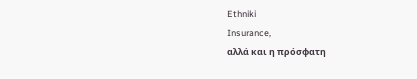Ethniki
Insurance,
αλλά και η πρόσφατη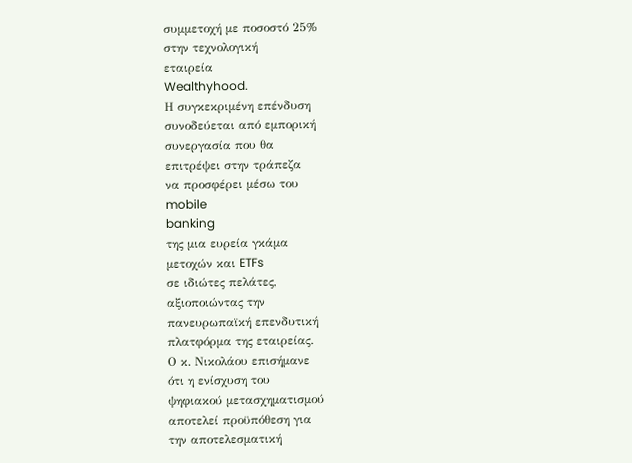συμμετοχή με ποσοστό 25%
στην τεχνολογική
εταιρεία
Wealthyhood.
Η συγκεκριμένη επένδυση
συνοδεύεται από εμπορική
συνεργασία που θα
επιτρέψει στην τράπεζα
να προσφέρει μέσω του
mobile
banking
της μια ευρεία γκάμα
μετοχών και ETFs
σε ιδιώτες πελάτες,
αξιοποιώντας την
πανευρωπαϊκή επενδυτική
πλατφόρμα της εταιρείας.
Ο κ. Νικολάου επισήμανε
ότι η ενίσχυση του
ψηφιακού μετασχηματισμού
αποτελεί προϋπόθεση για
την αποτελεσματική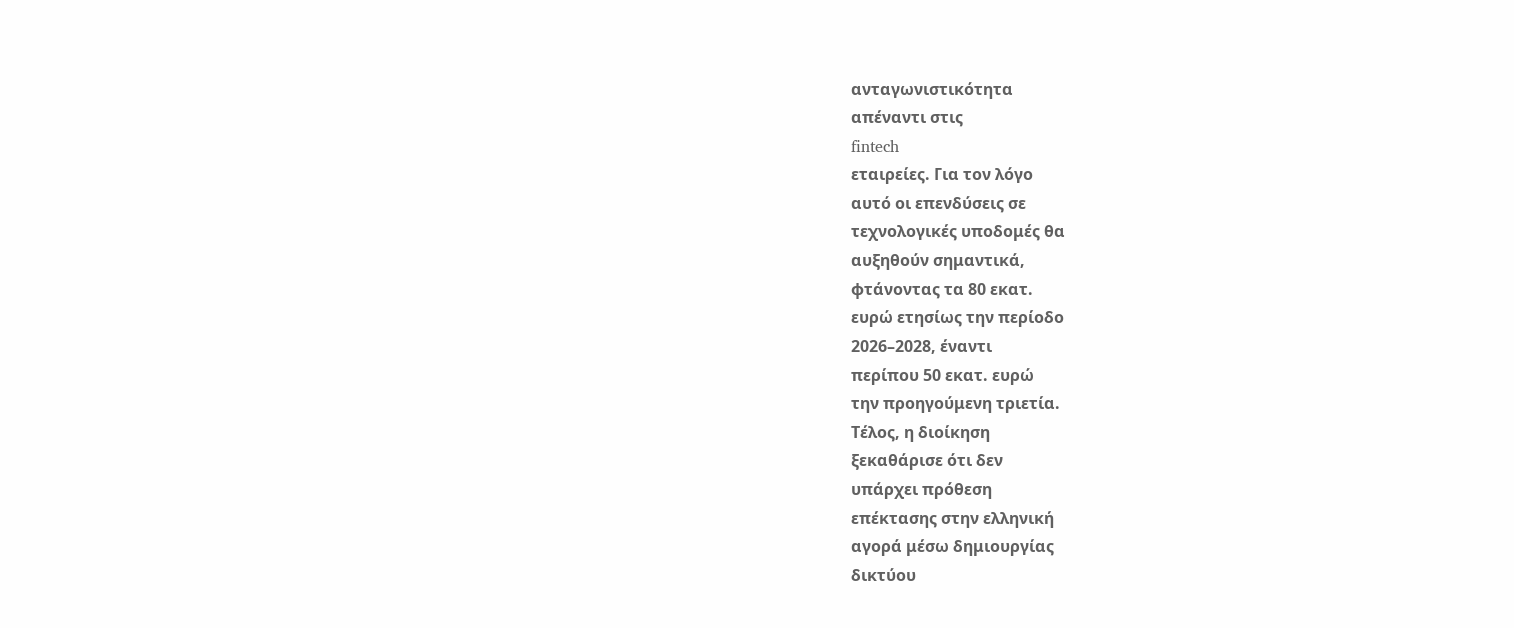ανταγωνιστικότητα
απέναντι στις
fintech
εταιρείες. Για τον λόγο
αυτό οι επενδύσεις σε
τεχνολογικές υποδομές θα
αυξηθούν σημαντικά,
φτάνοντας τα 80 εκατ.
ευρώ ετησίως την περίοδο
2026–2028, έναντι
περίπου 50 εκατ. ευρώ
την προηγούμενη τριετία.
Τέλος, η διοίκηση
ξεκαθάρισε ότι δεν
υπάρχει πρόθεση
επέκτασης στην ελληνική
αγορά μέσω δημιουργίας
δικτύου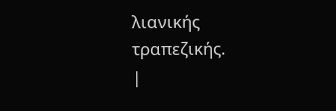λιανικής
τραπεζικής.
|